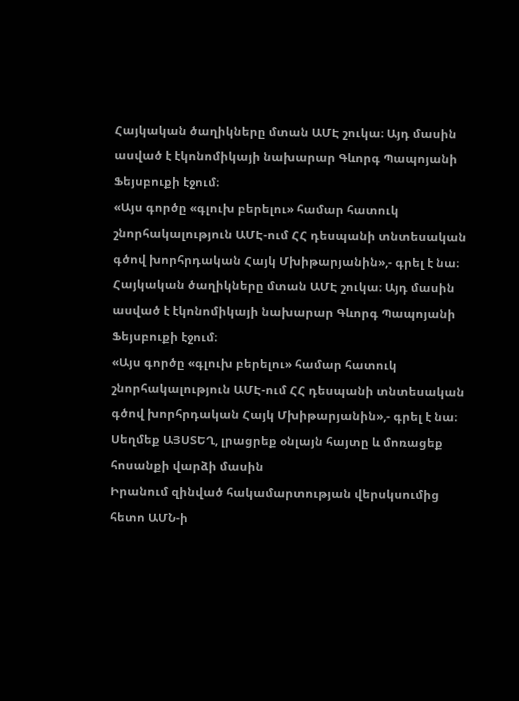Հայկական ծաղիկները մտան ԱՄԷ շուկա։ Այդ մասին ասված է էկոնոմիկայի նախարար Գևորգ Պապոյանի Ֆեյսբուքի էջում։
«Այս գործը «գլուխ բերելու» համար հատուկ շնորհակալություն ԱՄԷ-ում ՀՀ դեսպանի տնտեսական գծով խորհրդական Հայկ Մխիթարյանին»,- գրել է նա։
Հայկական ծաղիկները մտան ԱՄԷ շուկա։ Այդ մասին ասված է էկոնոմիկայի նախարար Գևորգ Պապոյանի Ֆեյսբուքի էջում։
«Այս գործը «գլուխ բերելու» համար հատուկ շնորհակալություն ԱՄԷ-ում ՀՀ դեսպանի տնտեսական գծով խորհրդական Հայկ Մխիթարյանին»,- գրել է նա։
Սեղմեք ԱՅՍՏԵՂ, լրացրեք օնլայն հայտը և մոռացեք հոսանքի վարձի մասին
Իրանում զինված հակամարտության վերսկսումից հետո ԱՄՆ-ի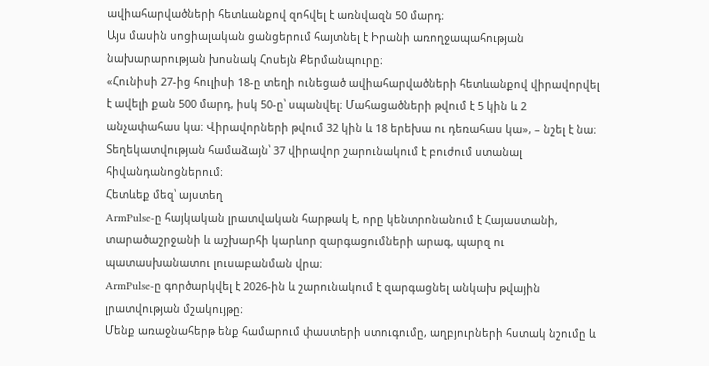ավիահարվածների հետևանքով զոհվել է առնվազն 50 մարդ։
Այս մասին սոցիալական ցանցերում հայտնել է Իրանի առողջապահության նախարարության խոսնակ Հոսեյն Քերմանպուրը։
«Հունիսի 27-ից հուլիսի 18-ը տեղի ունեցած ավիահարվածների հետևանքով վիրավորվել է ավելի քան 500 մարդ, իսկ 50-ը՝ սպանվել։ Մահացածների թվում է 5 կին և 2 անչափահաս կա։ Վիրավորների թվում 32 կին և 18 երեխա ու դեռահաս կա», – նշել է նա։
Տեղեկատվության համաձայն՝ 37 վիրավոր շարունակում է բուժում ստանալ հիվանդանոցներում։
Հետևեք մեզ՝ այստեղ
ArmPulse-ը հայկական լրատվական հարթակ է, որը կենտրոնանում է Հայաստանի, տարածաշրջանի և աշխարհի կարևոր զարգացումների արագ, պարզ ու պատասխանատու լուսաբանման վրա։
ArmPulse-ը գործարկվել է 2026-ին և շարունակում է զարգացնել անկախ թվային լրատվության մշակույթը։
Մենք առաջնահերթ ենք համարում փաստերի ստուգումը, աղբյուրների հստակ նշումը և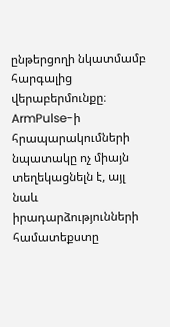ընթերցողի նկատմամբ հարգալից վերաբերմունքը։ ArmPulse-ի հրապարակումների նպատակը ոչ միայն տեղեկացնելն է, այլ նաև իրադարձությունների համատեքստը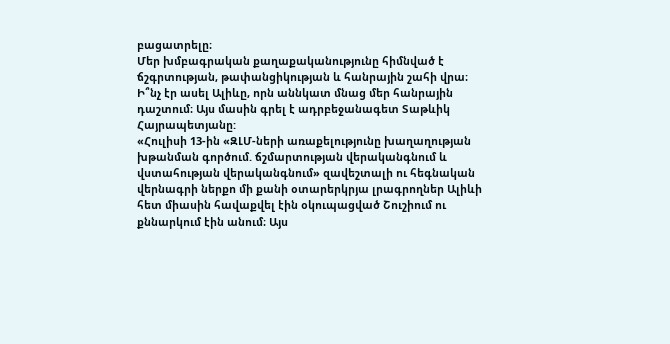բացատրելը։
Մեր խմբագրական քաղաքականությունը հիմնված է ճշգրտության, թափանցիկության և հանրային շահի վրա։
Ի՞նչ էր ասել Ալիևը, որն աննկատ մնաց մեր հանրային դաշտում։ Այս մասին գրել է ադրբեջանագետ Տաթևիկ Հայրապետյանը:
«Հուլիսի 13-ին «ԶԼՄ-ների առաքելությունը խաղաղության խթանման գործում. ճշմարտության վերականգնում և վստահության վերականգնում» զավեշտալի ու հեգնական վերնագրի ներքո մի քանի օտարերկրյա լրագրողներ Ալիևի հետ միասին հավաքվել էին օկուպացված Շուշիում ու քննարկում էին անում։ Այս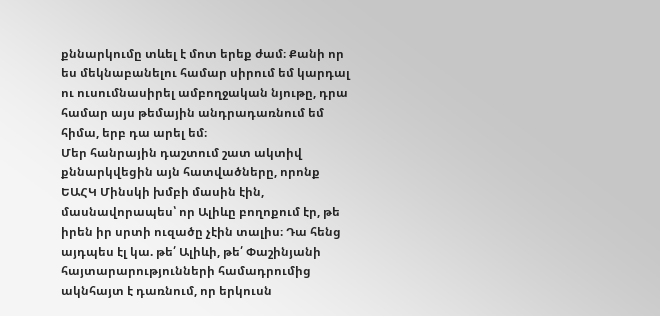քննարկումը տևել է մոտ երեք ժամ։ Քանի որ ես մեկնաբանելու համար սիրում եմ կարդալ ու ուսումնասիրել ամբողջական նյութը, դրա համար այս թեմային անդրադառնում եմ հիմա, երբ դա արել եմ։
Մեր հանրային դաշտում շատ ակտիվ քննարկվեցին այն հատվածները, որոնք ԵԱՀԿ Մինսկի խմբի մասին էին, մասնավորապես՝ որ Ալիևը բողոքում էր, թե իրեն իր սրտի ուզածը չէին տալիս։ Դա հենց այդպես էլ կա. թե՛ Ալիևի, թե՛ Փաշինյանի հայտարարությունների համադրումից ակնհայտ է դառնում, որ երկուսն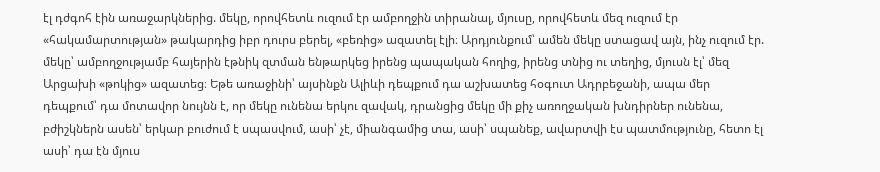էլ դժգոհ էին առաջարկներից. մեկը, որովհետև ուզում էր ամբողջին տիրանալ, մյուսը, որովհետև մեզ ուզում էր «հակամարտության» թակարդից իբր դուրս բերել, «բեռից» ազատել էլի։ Արդյունքում՝ ամեն մեկը ստացավ այն, ինչ ուզում էր. մեկը՝ ամբողջությամբ հայերին էթնիկ զտման ենթարկեց իրենց պապական հողից, իրենց տնից ու տեղից, մյուսն էլ՝ մեզ Արցախի «թոկից» ազատեց։ Եթե առաջինի՝ այսինքն Ալիևի դեպքում դա աշխատեց հօգուտ Ադրբեջանի, ապա մեր դեպքում՝ դա մոտավոր նույնն է, որ մեկը ունենա երկու զավակ, դրանցից մեկը մի քիչ առողջական խնդիրներ ունենա, բժիշկներն ասեն՝ երկար բուժում է սպասվում, ասի՝ չէ, միանգամից տա, ասի՝ սպանեք, ավարտվի էս պատմությունը, հետո էլ ասի՝ դա էն մյուս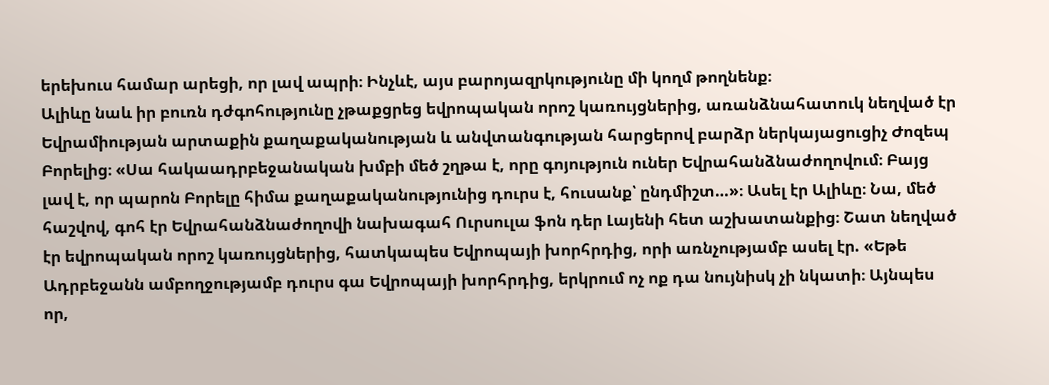երեխուս համար արեցի, որ լավ ապրի։ Ինչևէ, այս բարոյազրկությունը մի կողմ թողնենք։
Ալիևը նաև իր բուռն դժգոհությունը չթաքցրեց եվրոպական որոշ կառույցներից, առանձնահատուկ նեղված էր Եվրամիության արտաքին քաղաքականության և անվտանգության հարցերով բարձր ներկայացուցիչ Ժոզեպ Բորելից։ «Սա հակաադրբեջանական խմբի մեծ շղթա է, որը գոյություն ուներ Եվրահանձնաժողովում։ Բայց լավ է, որ պարոն Բորելը հիմա քաղաքականությունից դուրս է, հուսանք՝ ընդմիշտ…»։ Ասել էր Ալիևը։ Նա, մեծ հաշվով, գոհ էր Եվրահանձնաժողովի նախագահ Ուրսուլա ֆոն դեր Լայենի հետ աշխատանքից։ Շատ նեղված էր եվրոպական որոշ կառույցներից, հատկապես Եվրոպայի խորհրդից, որի առնչությամբ ասել էր. «Եթե Ադրբեջանն ամբողջությամբ դուրս գա Եվրոպայի խորհրդից, երկրում ոչ ոք դա նույնիսկ չի նկատի։ Այնպես որ,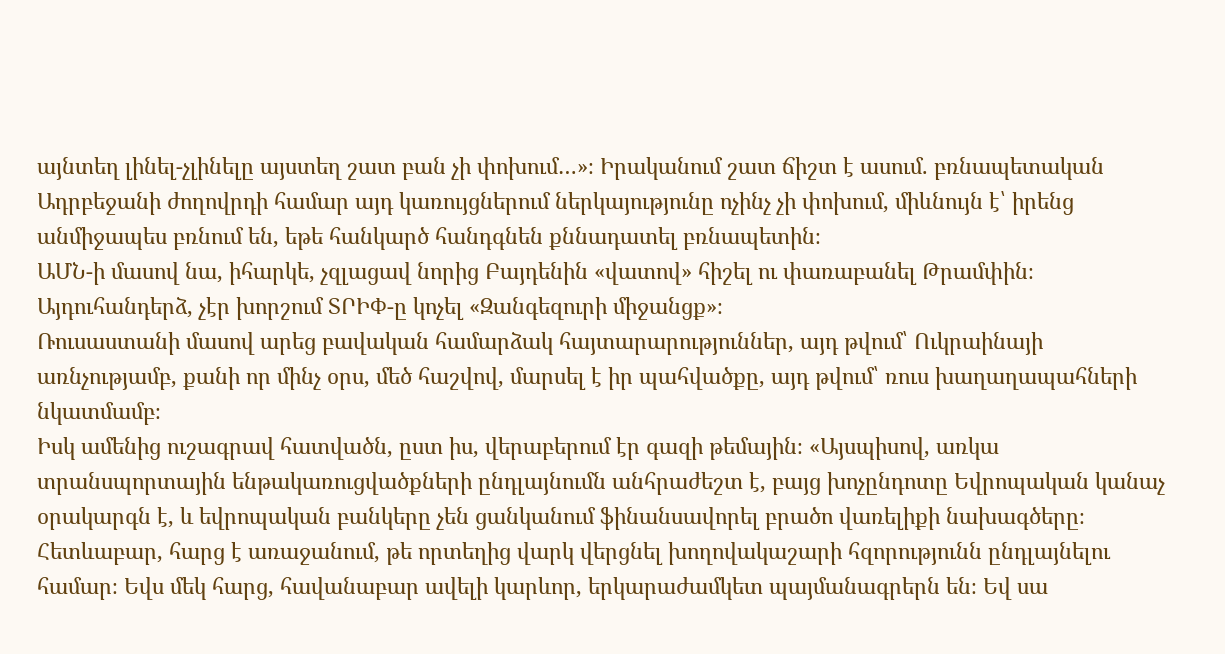այնտեղ լինել-չլինելը այստեղ շատ բան չի փոխում…»։ Իրականում շատ ճիշտ է ասում. բռնապետական Ադրբեջանի ժողովրդի համար այդ կառույցներում ներկայությունը ոչինչ չի փոխում, միևնույն է՝ իրենց անմիջապես բռնում են, եթե հանկարծ հանդգնեն քննադատել բռնապետին։
ԱՄՆ-ի մասով նա, իհարկե, չզլացավ նորից Բայդենին «վատով» հիշել ու փառաբանել Թրամփին։ Այդուհանդերձ, չէր խորշում ՏՐԻՓ-ը կոչել «Զանգեզուրի միջանցք»։
Ռուսաստանի մասով արեց բավական համարձակ հայտարարություններ, այդ թվում՝ Ուկրաինայի առնչությամբ, քանի որ մինչ օրս, մեծ հաշվով, մարսել է իր պահվածքը, այդ թվում՝ ռուս խաղաղապահների նկատմամբ։
Իսկ ամենից ուշագրավ հատվածն, ըստ իս, վերաբերում էր գազի թեմային։ «Այսպիսով, առկա տրանսպորտային ենթակառուցվածքների ընդլայնումն անհրաժեշտ է, բայց խոչընդոտը Եվրոպական կանաչ օրակարգն է, և եվրոպական բանկերը չեն ցանկանում ֆինանսավորել բրածո վառելիքի նախագծերը։ Հետևաբար, հարց է առաջանում, թե որտեղից վարկ վերցնել խողովակաշարի հզորությունն ընդլայնելու համար։ Եվս մեկ հարց, հավանաբար ավելի կարևոր, երկարաժամկետ պայմանագրերն են։ Եվ սա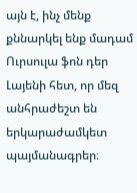այն է, ինչ մենք քննարկել ենք մադամ Ուրսուլա ֆոն դեր Լայենի հետ, որ մեզ անհրաժեշտ են երկարաժամկետ պայմանագրեր։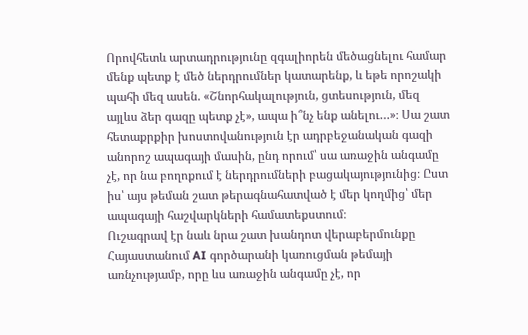Որովհետև արտադրությունը զգալիորեն մեծացնելու համար մենք պետք է մեծ ներդրումներ կատարենք, և եթե որոշակի պահի մեզ ասեն. «Շնորհակալություն, ցտեսություն, մեզ այլևս ձեր գազը պետք չէ», ապա ի՞նչ ենք անելու…»։ Սա շատ հետաքրքիր խոստովանություն էր ադրբեջանական գազի անորոշ ապագայի մասին, ընդ որում՝ սա առաջին անգամը չէ, որ նա բողոքում է ներդրումների բացակայությունից։ Ըստ իս՝ այս թեման շատ թերագնահատված է մեր կողմից՝ մեր ապագայի հաշվարկների համատեքստում։
Ուշագրավ էր նաև նրա շատ խանդոտ վերաբերմունքը Հայաստանում AI գործարանի կառուցման թեմայի առնչությամբ, որը ևս առաջին անգամը չէ, որ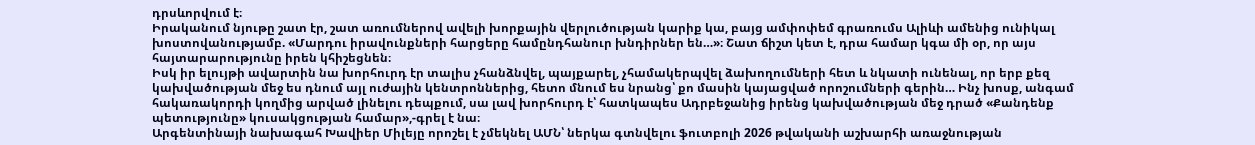դրսևորվում է։
Իրականում նյութը շատ էր, շատ առումներով ավելի խորքային վերլուծության կարիք կա, բայց ամփոփեմ գրառումս Ալիևի ամենից ունիկալ խոստովանությամբ. «Մարդու իրավունքների հարցերը համընդհանուր խնդիրներ են…»։ Շատ ճիշտ կետ է, դրա համար կգա մի օր, որ այս հայտարարությունը իրեն կհիշեցնեն։
Իսկ իր ելույթի ավարտին նա խորհուրդ էր տալիս չհանձնվել, պայքարել, չհամակերպվել ձախողումների հետ և նկատի ունենալ, որ երբ քեզ կախվածության մեջ ես դնում այլ ուժային կենտրոններից, հետո մնում ես նրանց՝ քո մասին կայացված որոշումների գերին… Ինչ խոսք, անգամ հակառակորդի կողմից արված լինելու դեպքում, սա լավ խորհուրդ է՝ հատկապես Ադրբեջանից իրենց կախվածության մեջ դրած «Քանդենք պետությունը» կուսակցության համար»,-գրել է նա։
Արգենտինայի նախագահ Խավիեր Միլեյը որոշել է չմեկնել ԱՄՆ՝ ներկա գտնվելու ֆուտբոլի 2026 թվականի աշխարհի առաջնության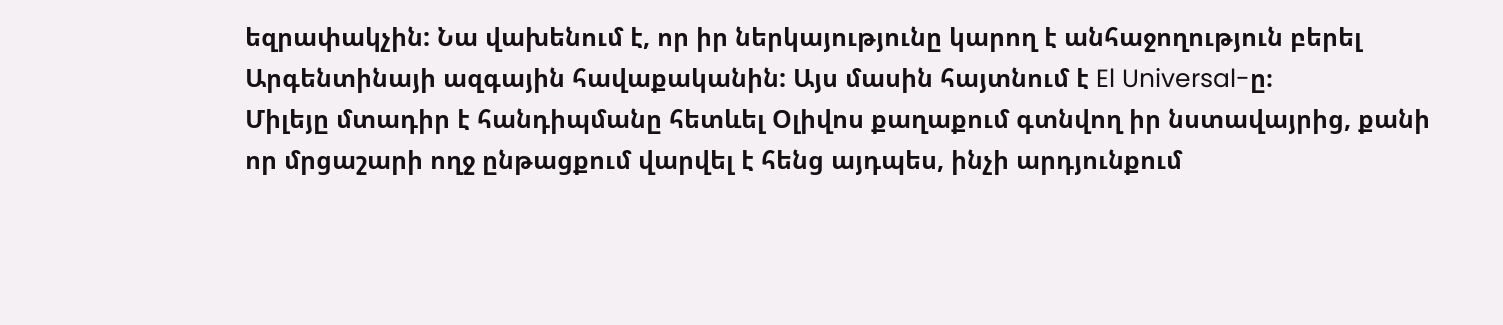եզրափակչին: Նա վախենում է, որ իր ներկայությունը կարող է անհաջողություն բերել Արգենտինայի ազգային հավաքականին: Այս մասին հայտնում է El Universal-ը։
Միլեյը մտադիր է հանդիպմանը հետևել Օլիվոս քաղաքում գտնվող իր նստավայրից, քանի որ մրցաշարի ողջ ընթացքում վարվել է հենց այդպես, ինչի արդյունքում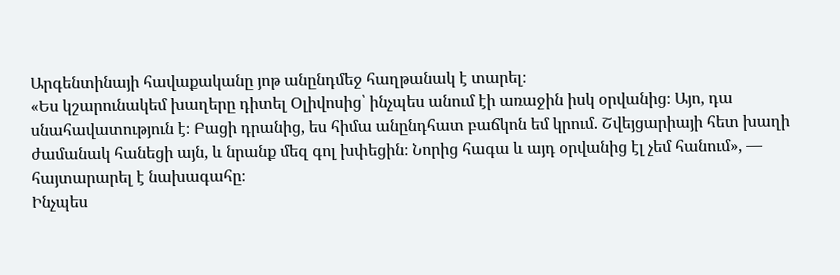Արգենտինայի հավաքականը յոթ անընդմեջ հաղթանակ է տարել։
«Ես կշարունակեմ խաղերը դիտել Օլիվոսից՝ ինչպես անում էի առաջին իսկ օրվանից։ Այո, դա սնահավատություն է։ Բացի դրանից, ես հիմա անընդհատ բաճկոն եմ կրում. Շվեյցարիայի հետ խաղի ժամանակ հանեցի այն, և նրանք մեզ գոլ խփեցին։ Նորից հագա և այդ օրվանից էլ չեմ հանում», — հայտարարել է նախագահը։
Ինչպես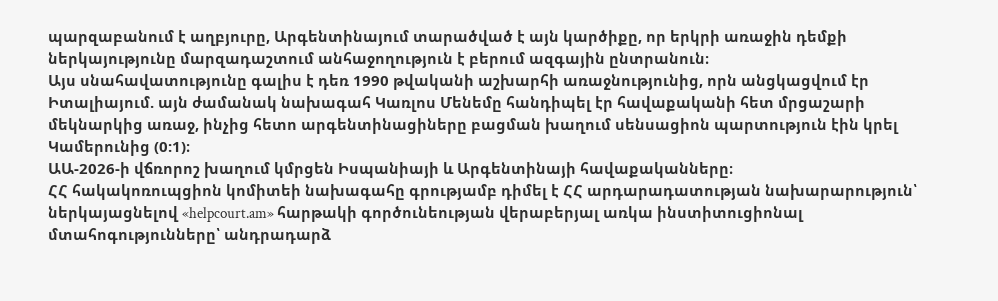պարզաբանում է աղբյուրը, Արգենտինայում տարածված է այն կարծիքը, որ երկրի առաջին դեմքի ներկայությունը մարզադաշտում անհաջողություն է բերում ազգային ընտրանուն։
Այս սնահավատությունը գալիս է դեռ 1990 թվականի աշխարհի առաջնությունից, որն անցկացվում էր Իտալիայում. այն ժամանակ նախագահ Կառլոս Մենեմը հանդիպել էր հավաքականի հետ մրցաշարի մեկնարկից առաջ, ինչից հետո արգենտինացիները բացման խաղում սենսացիոն պարտություն էին կրել Կամերունից (0:1)։
ԱԱ-2026-ի վճռորոշ խաղում կմրցեն Իսպանիայի և Արգենտինայի հավաքականները։
ՀՀ հակակոռուպցիոն կոմիտեի նախագահը գրությամբ դիմել է ՀՀ արդարադատության նախարարություն՝ ներկայացնելով «helpcourt.am» հարթակի գործունեության վերաբերյալ առկա ինստիտուցիոնալ մտահոգությունները՝ անդրադարձ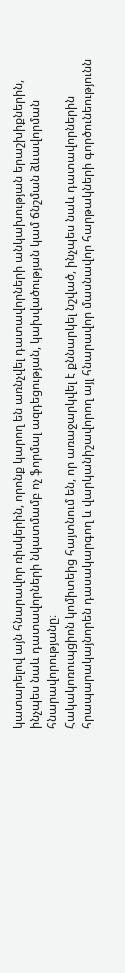կատարելով այն հնարավոր ռիսկերին, որոնք կարող են առնչվել դատավորների անկախության երաշխիքներին, ինչպես նաև դատավորների նկատմամբ ոչ ֆորմալ ազդեցության, կախվածության կամ ճնշման ձևավորման հնարավորությանը։
Հակակոռուպցիոն կոմիտեից հայտնում են, որ առաջարկվել է քննարկել նշված, ինչպես նաև դատավորներին հրապարակայնորեն դասակարգող և վարկանիշավորող այլ հնարավոր մասնավոր հարթակների գործունեությունն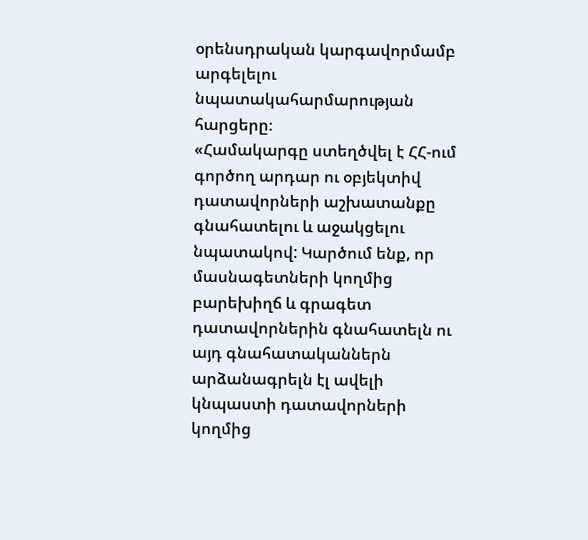օրենսդրական կարգավորմամբ արգելելու նպատակահարմարության հարցերը։
«Համակարգը ստեղծվել է ՀՀ-ում գործող արդար ու օբյեկտիվ դատավորների աշխատանքը գնահատելու և աջակցելու նպատակով: Կարծում ենք, որ մասնագետների կողմից բարեխիղճ և գրագետ դատավորներին գնահատելն ու այդ գնահատականներն արձանագրելն էլ ավելի կնպաստի դատավորների կողմից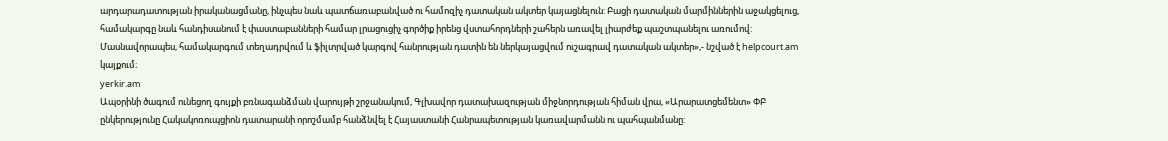արդարադատության իրականացմանը, ինչպես նաև պատճառաբանված ու համոզիչ դատական ակտեր կայացնելուն: Բացի դատական մարմիններին աջակցելուց, համակարգը նաև հանդիսանում է փաստաբանների համար լրացուցիչ գործիք իրենց վստահորդների շահերն առավել լիարժեք պաշտպանելու առումով: Մասնավորապես, համակարգում տեղադրվում և ֆիլտրված կարգով հանրության դատին են ներկայացվում ուշագրավ դատական ակտեր»,- նշված է helpcourt.am կայքում։
yerkir.am
Ապօրինի ծագում ունեցող գույքի բռնագանձման վարույթի շրջանակում, Գլխավոր դատախազության միջնորդության հիման վրա, «Արարատցեմենտ» ՓԲ ընկերությունը Հակակոռուպցիոն դատարանի որոշմամբ հանձնվել է Հայաստանի Հանրապետության կառավարմանն ու պահպանմանը: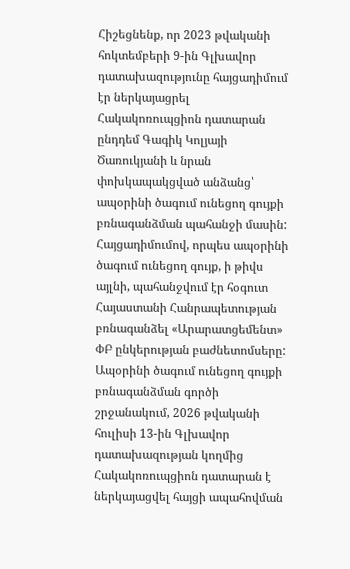Հիշեցնենք, որ 2023 թվականի հոկտեմբերի 9-ին Գլխավոր դատախազությունը հայցադիմում էր ներկայացրել Հակակոռուպցիոն դատարան ընդդեմ Գագիկ Կոլյայի Ծառուկյանի և նրան փոխկապակցված անձանց՝ ապօրինի ծագում ունեցող գույքի բռնագանձման պահանջի մասին:
Հայցադիմումով, որպես ապօրինի ծագում ունեցող գույք, ի թիվս այլնի, պահանջվում էր հօգուտ Հայաստանի Հանրապետության բռնագանձել «Արարատցեմենտ» ՓԲ ընկերության բաժնետոմսերը:
Ապօրինի ծագում ունեցող գույքի բռնագանձման գործի շրջանակում, 2026 թվականի հուլիսի 13-ին Գլխավոր դատախազության կողմից Հակակոռուպցիոն դատարան է ներկայացվել հայցի ապահովման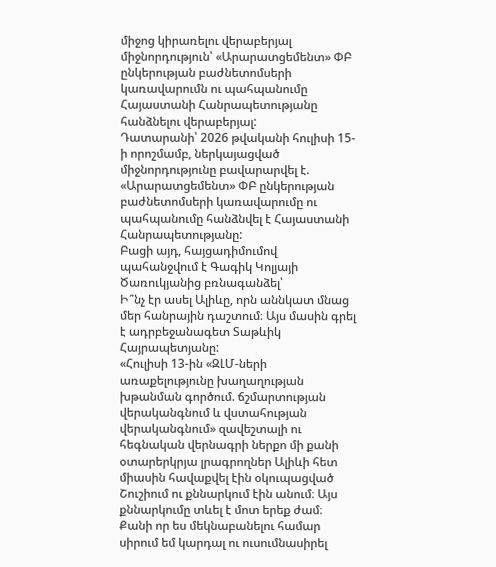միջոց կիրառելու վերաբերյալ միջնորդություն՝ «Արարատցեմենտ» ՓԲ ընկերության բաժնետոմսերի կառավարումն ու պահպանումը Հայաստանի Հանրապետությանը հանձնելու վերաբերյալ:
Դատարանի՝ 2026 թվականի հուլիսի 15-ի որոշմամբ, ներկայացված միջնորդությունը բավարարվել է. «Արարատցեմենտ» ՓԲ ընկերության բաժնետոմսերի կառավարումը ու պահպանումը հանձնվել է Հայաստանի Հանրապետությանը:
Բացի այդ, հայցադիմումով պահանջվում է Գագիկ Կոլյայի Ծառուկյանից բռնագանձել՝
Ի՞նչ էր ասել Ալիևը, որն աննկատ մնաց մեր հանրային դաշտում։ Այս մասին գրել է ադրբեջանագետ Տաթևիկ Հայրապետյանը:
«Հուլիսի 13-ին «ԶԼՄ-ների առաքելությունը խաղաղության խթանման գործում. ճշմարտության վերականգնում և վստահության վերականգնում» զավեշտալի ու հեգնական վերնագրի ներքո մի քանի օտարերկրյա լրագրողներ Ալիևի հետ միասին հավաքվել էին օկուպացված Շուշիում ու քննարկում էին անում։ Այս քննարկումը տևել է մոտ երեք ժամ։ Քանի որ ես մեկնաբանելու համար սիրում եմ կարդալ ու ուսումնասիրել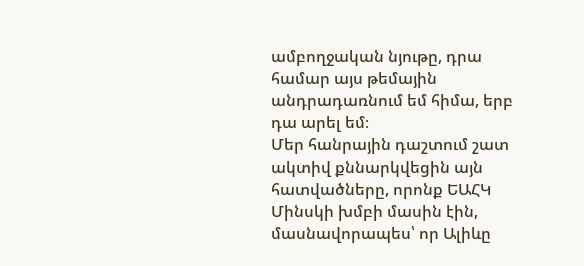ամբողջական նյութը, դրա համար այս թեմային անդրադառնում եմ հիմա, երբ դա արել եմ։
Մեր հանրային դաշտում շատ ակտիվ քննարկվեցին այն հատվածները, որոնք ԵԱՀԿ Մինսկի խմբի մասին էին, մասնավորապես՝ որ Ալիևը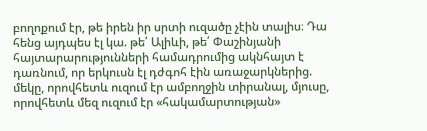բողոքում էր, թե իրեն իր սրտի ուզածը չէին տալիս։ Դա հենց այդպես էլ կա. թե՛ Ալիևի, թե՛ Փաշինյանի հայտարարությունների համադրումից ակնհայտ է դառնում, որ երկուսն էլ դժգոհ էին առաջարկներից. մեկը, որովհետև ուզում էր ամբողջին տիրանալ, մյուսը, որովհետև մեզ ուզում էր «հակամարտության»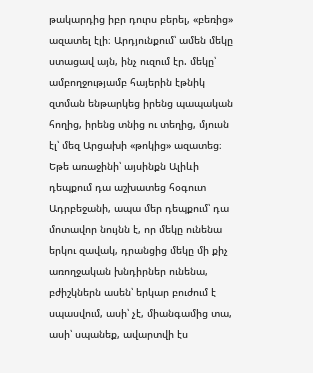թակարդից իբր դուրս բերել, «բեռից» ազատել էլի։ Արդյունքում՝ ամեն մեկը ստացավ այն, ինչ ուզում էր. մեկը՝ ամբողջությամբ հայերին էթնիկ զտման ենթարկեց իրենց պապական հողից, իրենց տնից ու տեղից, մյուսն էլ՝ մեզ Արցախի «թոկից» ազատեց։ Եթե առաջինի՝ այսինքն Ալիևի դեպքում դա աշխատեց հօգուտ Ադրբեջանի, ապա մեր դեպքում՝ դա մոտավոր նույնն է, որ մեկը ունենա երկու զավակ, դրանցից մեկը մի քիչ առողջական խնդիրներ ունենա, բժիշկներն ասեն՝ երկար բուժում է սպասվում, ասի՝ չէ, միանգամից տա, ասի՝ սպանեք, ավարտվի էս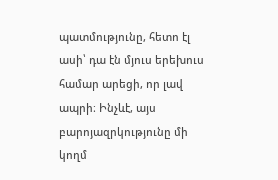պատմությունը, հետո էլ ասի՝ դա էն մյուս երեխուս համար արեցի, որ լավ ապրի։ Ինչևէ, այս բարոյազրկությունը մի կողմ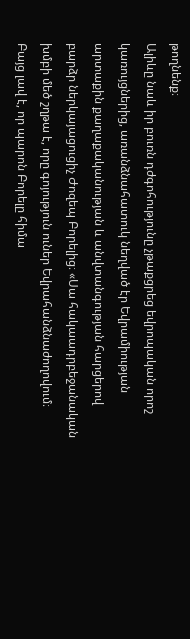թողնենք։
Ալիևը նաև իր բուռն դժգոհությունը չթաքցրեց եվրոպական որոշ կառույցներից, առանձնահատուկ նեղված էր Եվրամիության արտաքին քաղաքականության և անվտանգության հարցերով բարձր ներկայացուցիչ Ժոզեպ Բորելից։ «Սա հակաադրբեջանական խմբի մեծ շղթա է, որը գոյություն ուներ Եվրահանձնաժողովում։ Բայց լավ է, որ պարոն Բորելը հիմա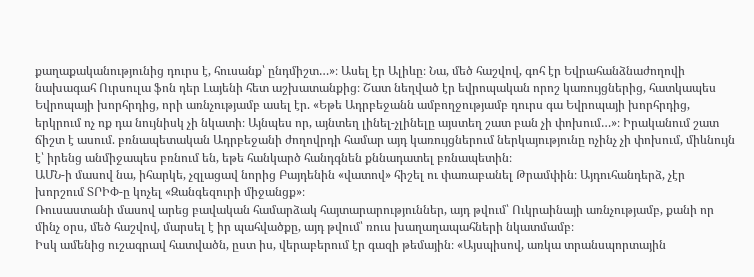քաղաքականությունից դուրս է, հուսանք՝ ընդմիշտ…»։ Ասել էր Ալիևը։ Նա, մեծ հաշվով, գոհ էր Եվրահանձնաժողովի նախագահ Ուրսուլա ֆոն դեր Լայենի հետ աշխատանքից։ Շատ նեղված էր եվրոպական որոշ կառույցներից, հատկապես Եվրոպայի խորհրդից, որի առնչությամբ ասել էր. «Եթե Ադրբեջանն ամբողջությամբ դուրս գա Եվրոպայի խորհրդից, երկրում ոչ ոք դա նույնիսկ չի նկատի։ Այնպես որ, այնտեղ լինել-չլինելը այստեղ շատ բան չի փոխում…»։ Իրականում շատ ճիշտ է ասում. բռնապետական Ադրբեջանի ժողովրդի համար այդ կառույցներում ներկայությունը ոչինչ չի փոխում, միևնույն է՝ իրենց անմիջապես բռնում են, եթե հանկարծ հանդգնեն քննադատել բռնապետին։
ԱՄՆ-ի մասով նա, իհարկե, չզլացավ նորից Բայդենին «վատով» հիշել ու փառաբանել Թրամփին։ Այդուհանդերձ, չէր խորշում ՏՐԻՓ-ը կոչել «Զանգեզուրի միջանցք»։
Ռուսաստանի մասով արեց բավական համարձակ հայտարարություններ, այդ թվում՝ Ուկրաինայի առնչությամբ, քանի որ մինչ օրս, մեծ հաշվով, մարսել է իր պահվածքը, այդ թվում՝ ռուս խաղաղապահների նկատմամբ։
Իսկ ամենից ուշագրավ հատվածն, ըստ իս, վերաբերում էր գազի թեմային։ «Այսպիսով, առկա տրանսպորտային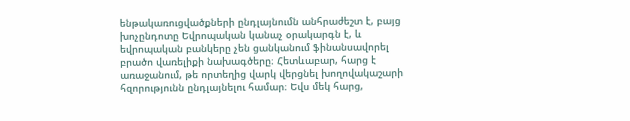ենթակառուցվածքների ընդլայնումն անհրաժեշտ է, բայց խոչընդոտը Եվրոպական կանաչ օրակարգն է, և եվրոպական բանկերը չեն ցանկանում ֆինանսավորել բրածո վառելիքի նախագծերը։ Հետևաբար, հարց է առաջանում, թե որտեղից վարկ վերցնել խողովակաշարի հզորությունն ընդլայնելու համար։ Եվս մեկ հարց,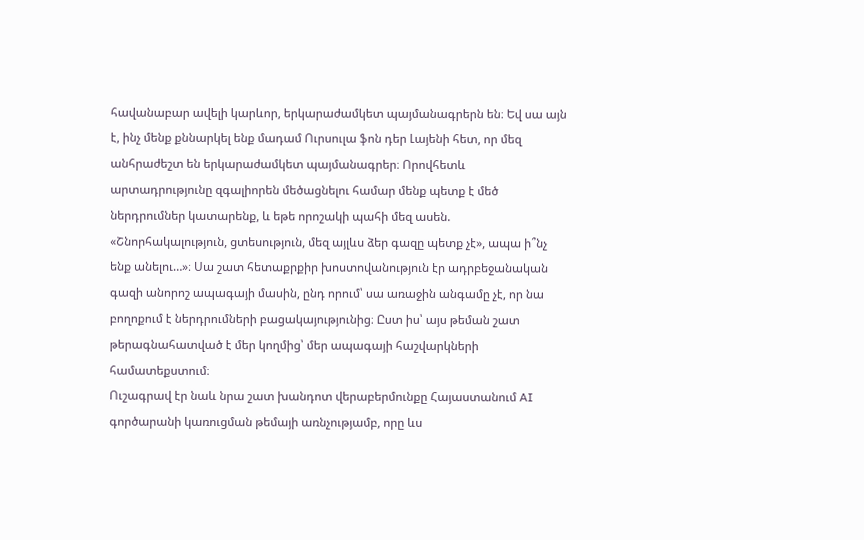հավանաբար ավելի կարևոր, երկարաժամկետ պայմանագրերն են։ Եվ սա այն է, ինչ մենք քննարկել ենք մադամ Ուրսուլա ֆոն դեր Լայենի հետ, որ մեզ անհրաժեշտ են երկարաժամկետ պայմանագրեր։ Որովհետև արտադրությունը զգալիորեն մեծացնելու համար մենք պետք է մեծ ներդրումներ կատարենք, և եթե որոշակի պահի մեզ ասեն. «Շնորհակալություն, ցտեսություն, մեզ այլևս ձեր գազը պետք չէ», ապա ի՞նչ ենք անելու…»։ Սա շատ հետաքրքիր խոստովանություն էր ադրբեջանական գազի անորոշ ապագայի մասին, ընդ որում՝ սա առաջին անգամը չէ, որ նա բողոքում է ներդրումների բացակայությունից։ Ըստ իս՝ այս թեման շատ թերագնահատված է մեր կողմից՝ մեր ապագայի հաշվարկների համատեքստում։
Ուշագրավ էր նաև նրա շատ խանդոտ վերաբերմունքը Հայաստանում AI գործարանի կառուցման թեմայի առնչությամբ, որը ևս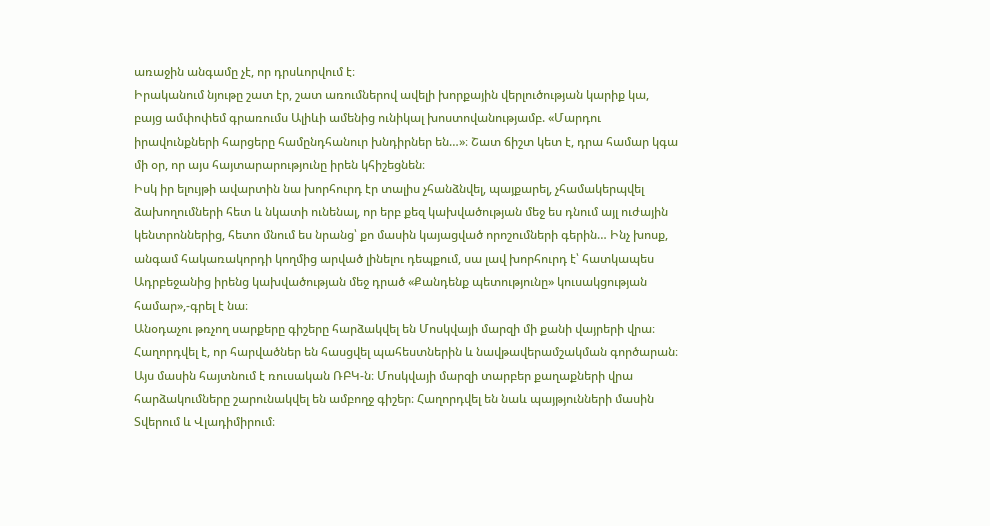առաջին անգամը չէ, որ դրսևորվում է։
Իրականում նյութը շատ էր, շատ առումներով ավելի խորքային վերլուծության կարիք կա, բայց ամփոփեմ գրառումս Ալիևի ամենից ունիկալ խոստովանությամբ. «Մարդու իրավունքների հարցերը համընդհանուր խնդիրներ են…»։ Շատ ճիշտ կետ է, դրա համար կգա մի օր, որ այս հայտարարությունը իրեն կհիշեցնեն։
Իսկ իր ելույթի ավարտին նա խորհուրդ էր տալիս չհանձնվել, պայքարել, չհամակերպվել ձախողումների հետ և նկատի ունենալ, որ երբ քեզ կախվածության մեջ ես դնում այլ ուժային կենտրոններից, հետո մնում ես նրանց՝ քո մասին կայացված որոշումների գերին… Ինչ խոսք, անգամ հակառակորդի կողմից արված լինելու դեպքում, սա լավ խորհուրդ է՝ հատկապես Ադրբեջանից իրենց կախվածության մեջ դրած «Քանդենք պետությունը» կուսակցության համար»,-գրել է նա։
Անօդաչու թռչող սարքերը գիշերը հարձակվել են Մոսկվայի մարզի մի քանի վայրերի վրա։ Հաղորդվել է, որ հարվածներ են հասցվել պահեստներին և նավթավերամշակման գործարան։
Այս մասին հայտնում է ռուսական ՌԲԿ-ն։ Մոսկվայի մարզի տարբեր քաղաքների վրա հարձակումները շարունակվել են ամբողջ գիշեր։ Հաղորդվել են նաև պայթյունների մասին Տվերում և Վլադիմիրում։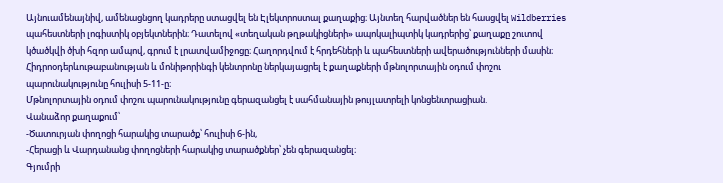Այնուամենայնիվ, ամենացնցող կադրերը ստացվել են Էլեկտրոստալ քաղաքից։ Այնտեղ հարվածներ են հասցվել Wildberries պահեստների լոգիստիկ օբյեկտներին։ Դատելով «տեղական թղթակիցների» ապոկալիպտիկ կադրերից՝ քաղաքը շուտով կծածկվի ծխի հզոր ամպով, գրում է լրատվամիջոցը։ Հաղորդվում է հրդեհների և պահեստների ավերածությունների մասին։
Հիդրոօդերևութաբանության և մոնիթորինգի կենտրոնը ներկայացրել է քաղաքների մթնոլորտային օդում փոշու պարունակությունը հուլիսի 5-11-ը։
Մթնոլորտային օդում փոշու պարունակությունը գերազանցել է սահմանային թույլատրելի կոնցենտրացիան.
Վանաձոր քաղաքում՝
-Ծատուրյան փողոցի հարակից տարածք՝ հուլիսի 6-ին,
-Հերացի և Վարդանանց փողոցների հարակից տարածքներ՝ չեն գերազանցել։
Գյումրի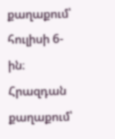քաղաքում՝ հուլիսի 6-ին։
Հրազդան քաղաքում՝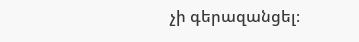չի գերազանցել։